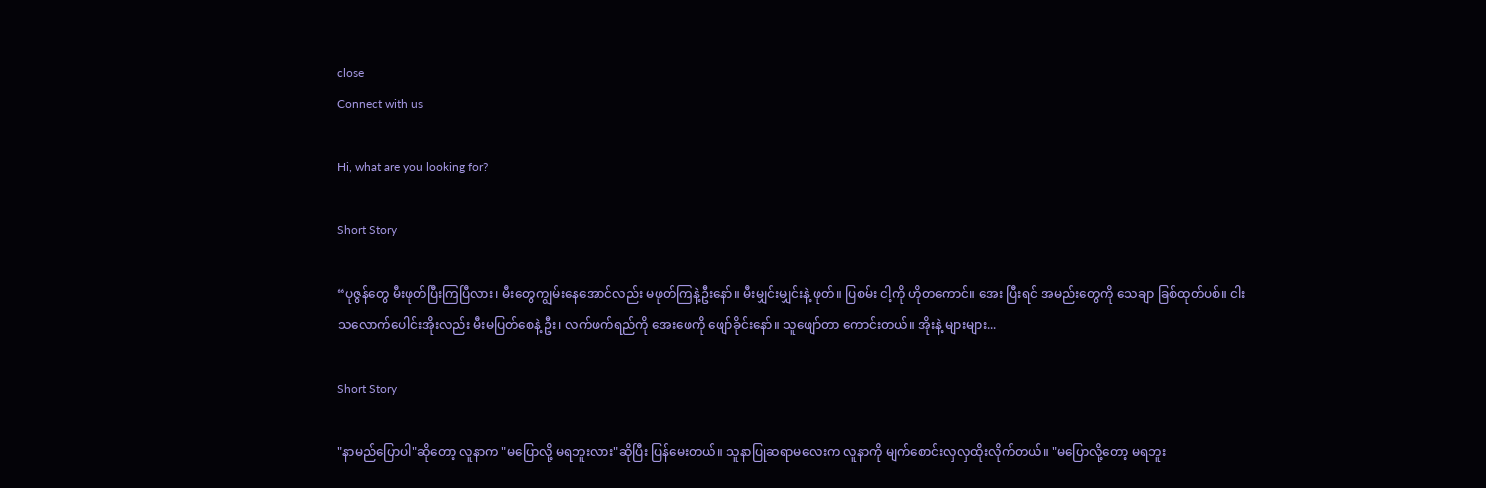close
Connect with us

Hi, what are you looking for?

Short Story

“ပုဇွန်တွေ မီးဖုတ်ပြီးကြပြီလား၊ မီးတွေကျွမ်းနေအောင်လည်း မဖုတ်ကြနဲ့ဦးနော်။ မီးမျှင်းမျှင်းနဲ့ ဖုတ်။ ပြစမ်း ငါ့ကို ဟိုတကောင်။ အေး ပြီးရင် အမည်းတွေကို သေချာ ခြစ်ထုတ်ပစ်။ ငါးသလောက်ပေါင်းအိုးလည်း မီးမပြတ်စေနဲ့ ဦး၊ လက်ဖက်ရည်ကို အေးဖေကို ဖျော်ခိုင်းနော်။ သူဖျော်တာ ကောင်းတယ်။ အိုးနဲ့ များများ...

Short Story

"နာမည်ပြောပါ"ဆိုတော့ လူနာက "မပြောလို့ မရဘူးလား"ဆိုပြီး ပြန်မေးတယ်။ သူနာပြုဆရာမလေးက လူနာကို မျက်စောင်းလှလှထိုးလိုက်တယ်။ "မပြောလို့တော့ မရဘူး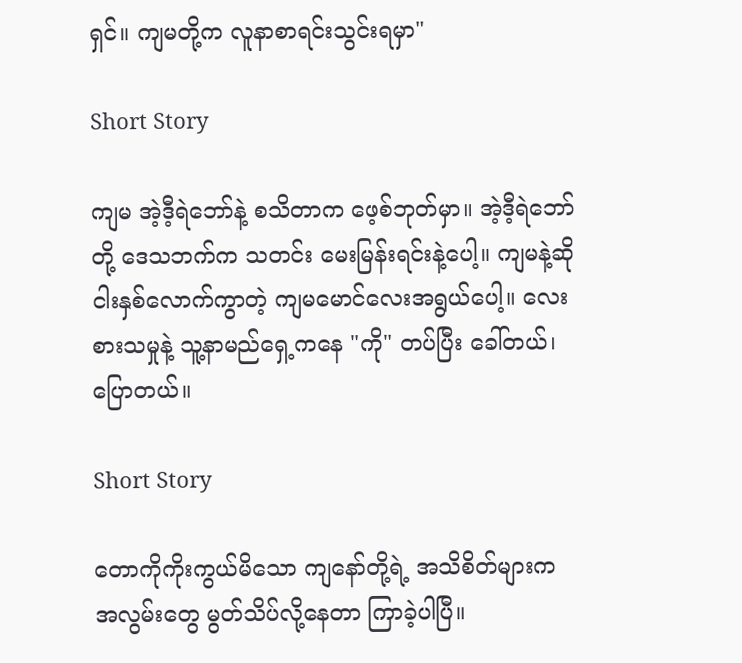ရှင်။ ကျမတို့က လူနာစာရင်းသွင်းရမှာ"

Short Story

ကျမ အဲ့ဒီ့ရဲဘော်နဲ့ စသိတာက ဖေ့စ်ဘုတ်မှာ။ အဲ့ဒီ့ရဲဘော်တို့ ဒေသဘက်က သတင်း မေးမြန်းရင်းနဲ့ပေါ့။ ကျမနဲ့ဆို ငါးနှစ်လောက်ကွာတဲ့ ကျမမောင်လေးအရွယ်ပေါ့။ လေးစားသမှုနဲ့ သူ့နာမည်ရှေ့ကနေ "ကို" တပ်ပြီး ခေါ်တယ်၊ ပြောတယ်။

Short Story

တောကိုကိုးကွယ်မိသော ကျနော်တို့ရဲ့ အသိစိတ်များက အလွမ်းတွေ မွတ်သိပ်လို့နေတာ ကြာခဲ့ပါပြီ။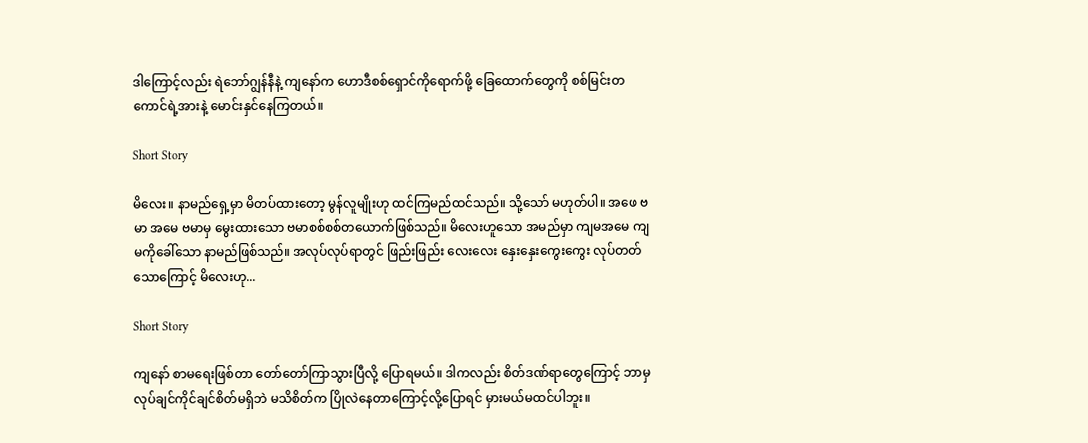ဒါကြောင့်လည်း ရဲဘော်ဂျွန်နီနဲ့ ကျနော်က ဟောဒီစစ်ရှောင်ကိုရောက်ဖို့ ခြေထောက်တွေကို စစ်မြင်းတကောင်ရဲ့အားနဲ့ မောင်းနှင်နေကြတယ်။

Short Story

မိ‌လေး။ နာမည်ရှေ့မှာ မိတပ်ထားတော့ မွန်လူမျိုးဟု ထင်ကြမည်ထင်သည်။ သို့‌သော် မဟုတ်ပါ။ အဖေ ဗမာ အမေ ဗမာမှ မွေးထားသော ဗမာစစ်စစ်တယောက်ဖြစ်သည်။ မိ‌လေးဟူသော အမည်မှာ ကျမအမေ ကျမကိုခေါ်သော နာမည်ဖြစ်သည်။ အလုပ်လုပ်ရာတွင် ဖြည်းဖြည်း လေး‌လေး နှေးနှေးကွေးကွေး လုပ်တတ်သောကြောင့် မိလေးဟု...

Short Story

ကျနော် စာမရေးဖြစ်တာ တော်တော်ကြာသွားပြီလို့ ပြောရမယ်။ ဒါကလည်း စိတ်ဒဏ်ရာတွေကြောင့် ဘာမှ လုပ်ချင်ကိုင်ချင်စိတ်မရှိဘဲ မသိစိတ်က ပြိုလဲနေတာကြောင့်လို့ပြောရင် မှားမယ်မထင်ပါဘူး။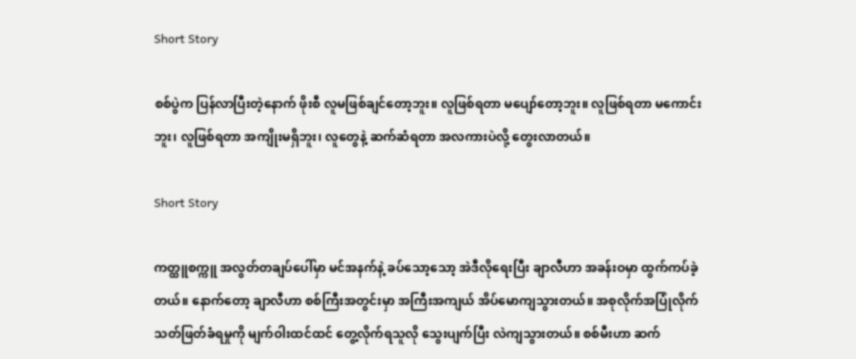Short Story

စစ်ပွဲက ပြန်လာပြီးတဲ့နောက် ဖိုးစီ လူမဖြစ်ချင်တော့ဘူး။ လူဖြစ်ရတာ မပျော်တော့ဘူး။ လူဖြစ်ရတာ မကောင်းဘူး၊ လူဖြစ်ရတာ အကျိုးမရှိဘူး၊ လူတွေနဲ့ ဆက်ဆံရတာ အလကားပဲလို့ တွေးလာတယ်။

Short Story

ကတ္ထူစက္ကူ အလွတ်တချပ်ပေါ်မှာ မင်အနက်နဲ့ ခပ်သော့သော့ အဲဒီလိုရေးပြီး ချာလီဟာ အခန်းဝမှာ ထွက်ကပ်ခဲ့တယ်။ နောက်တော့ ချာလီဟာ စစ်ကြီးအတွင်းမှာ အကြီးအကျယ် အိပ်မောကျသွားတယ်။ အစုလိုက်အပြုံလိုက် သတ်ဖြတ်ခံရမှုကို မျက်ဝါးထင်ထင် တွေ့လိုက်ရသူလို သွေးပျက်ပြီး လဲကျသွားတယ်။ စစ်မီးဟာ ဆက်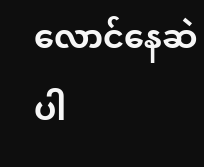လောင်နေဆဲပါ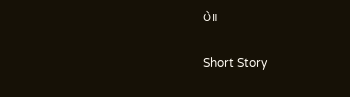ပဲ။

Short Story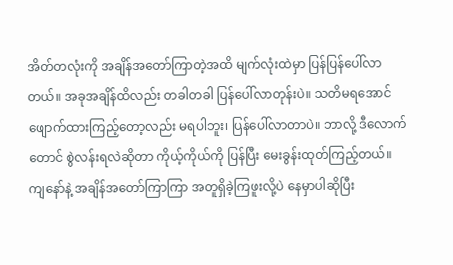အိတ်တလုံးကို အချိန်အတော်ကြာတဲ့အထိ မျက်လုံးထဲမှာ ပြန်ပြန်ပေါ်လာတယ်။ အခုအချိန်ထိလည်း တခါတခါ ပြန်ပေါ်လာတုန်းပဲ။ သတိမရအောင် ဖျောက်ထားကြည့်တော့လည်း မရပါဘူး၊ ပြန်ပေါ်လာတာပဲ။ ဘာလို့ ဒီလောက်တောင် စွဲလန်းရလဲဆိုတာ ကိုယ့်ကိုယ်ကို ပြန်ပြီး မေးခွန်းထုတ်ကြည့်တယ်။ကျနော်နဲ့ အချိန်အတော်ကြာကြာ အတူရှိခဲ့ကြဖူးလို့ပဲ နေမှာပါဆိုပြီး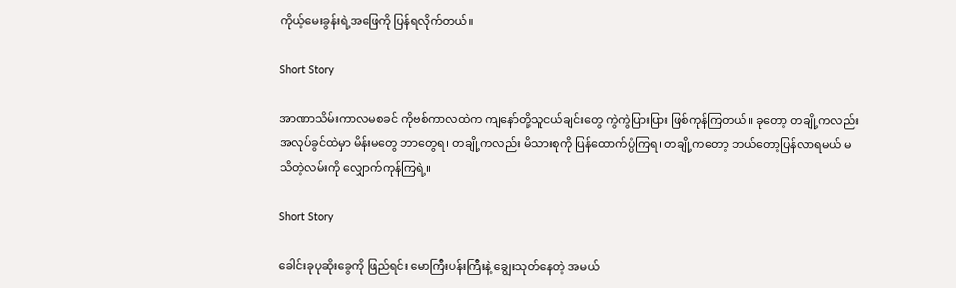ကိုယ့်မေးခွန်းရဲ့အဖြေကို ပြန်ရလိုက်တယ်။

Short Story

အာဏာသိမ်းကာလမစခင် ကိုဗစ်ကာလထဲက ကျနော်တို့သူငယ်ချင်းတွေ ကွဲကွဲပြားပြား ဖြစ်ကုန်ကြတယ်။ ခု‌တော့ တချို့ကလည်း အလုပ်ခွင်ထဲမှာ မိန်းမတွေ ဘာတွေရ၊ တချို့ကလည်း မိသားစုကို ပြန်ထောက်ပ္ပံကြရ၊ တချို့ကတော့ ဘယ်တော့ပြန်လာရမယ် မသိတဲ့လမ်းကို လျှောက်ကုန်ကြရဲ့။

Short Story

ခေါင်းခုပုဆိုးခွေကို ဖြည်ရင်း မောကြီးပန်းကြီးနဲ့ ချွေးသုတ်နေတဲ့ အမယ်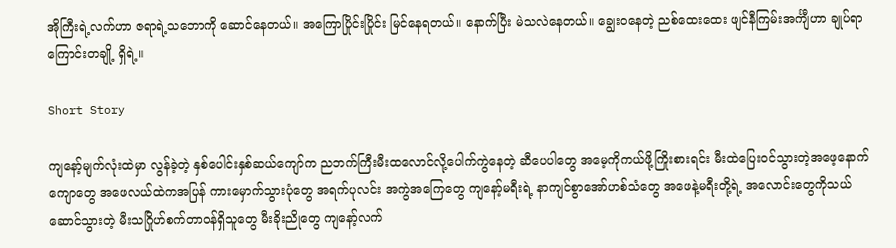အိုကြီးရဲ့လက်ဟာ ဇရာရဲ့သဘောကို ဆောင်နေတယ်။ အကြောပြိုင်းပြိုင်း မြင်နေရတယ်။ နောက်ပြီး မဲသလဲနေတယ်။ ချွေးဝနေတဲ့ ညစ်ထေးထေး ဖျင်နီကြမ်းအင်္ကျီဟာ ချုပ်ရာကြောင်းတချို့ ရှိရဲ့။

Short Story

ကျနော့်မျက်လုံးထဲမှာ လွန်ခဲ့တဲ့ နှစ်ပေါင်းနှစ်ဆယ်ကျော်က ညဘက်ကြီးမီးထလောင်လို့ပေါက်ကွဲနေတဲ့ ဆီပေပါတွေ အမေ့ကိုကယ်ဖို့ကြိုးစားရင်း မီးထဲပြေးဝင်သွားတဲ့အဖေ့နောက်ကျောတွေ အဖေလယ်ထဲကအပြန် ကားမှောက်သွားပုံတွေ အရက်ပုလင်း အကွဲအကြေတွေ ကျနော့်မရီးရဲ့ နာကျင်စွာအော်ဟစ်သံတွေ အဖေနဲ့မရီးတို့ရဲ့ အလောင်းတွေကိုသယ်ဆောင်သွားတဲ့ မီးသဂြိုဟ်စက်တာဝန်ရှိသူတွေ မီးခိုးညိုတွေ ကျနော့်လက်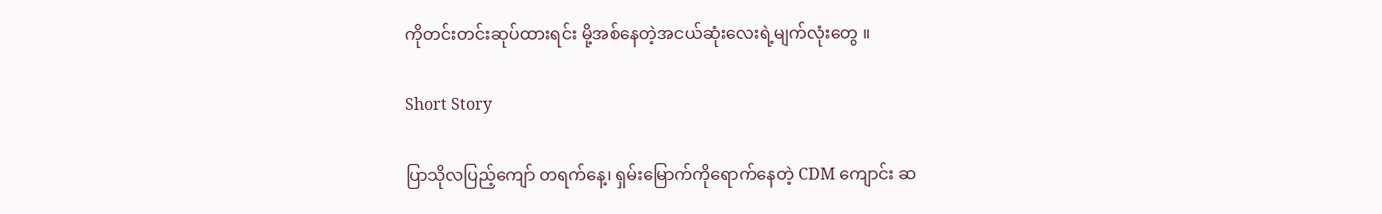ကိုတင်းတင်းဆုပ်ထားရင်း မို့အစ်နေတဲ့အငယ်ဆုံးလေးရဲ့မျက်လုံးတွေ ။

Short Story

ပြာသိုလပြည့်ကျော် တရက်နေ့၊ ရှမ်းမြောက်ကိုရောက်နေတဲ့ CDM ကျောင်း ဆ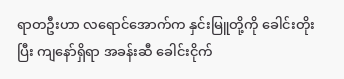ရာတဦးဟာ လရောင်အောက်က နှင်းမြူတို့ကို ခေါင်းတိုးပြီး ကျနော်ရှိရာ အခန်းဆီ ခေါင်းငိုက်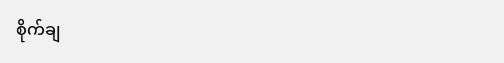စိုက်ချ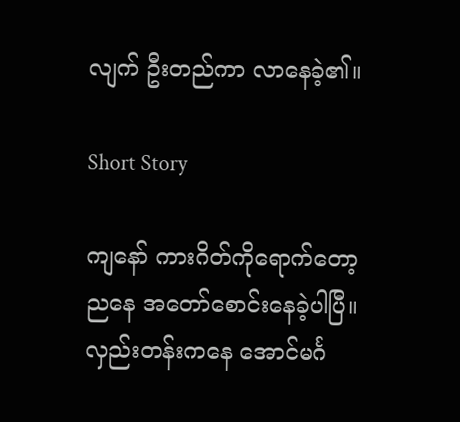လျက် ဦးတည်ကာ လာနေခဲ့၏။

Short Story

ကျနော် ကားဂိတ်ကိုရောက်တော့ ညနေ အတော်စောင်းနေခဲ့ပါပြီ။ လှည်းတန်းကနေ အောင်မင်္ဂ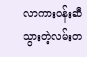လာကားဝန်းဆီ သွားတဲ့လမ်းတ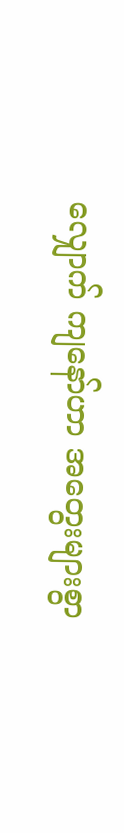လျှောက် ကျနော်ဟာ အတွေးများစွာ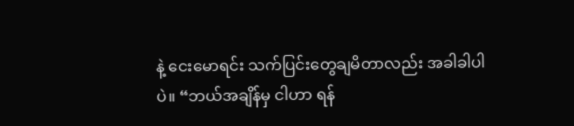နဲ့ ငေးမောရင်း သက်ပြင်းတွေချမိတာလည်း အခါခါပါပဲ။ “ဘယ်အချိန်မှ ငါဟာ ရန်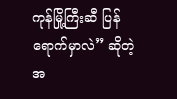ကုန်မြို့ကြီးဆီ ပြန်ရောက်မှာလဲ” ဆိုတဲ့ အ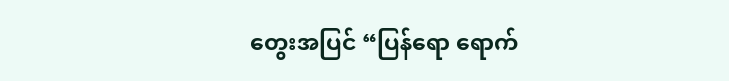တွေးအပြင် “ပြန်ရော ရောက်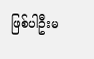ဖြစ်ပါဦးမ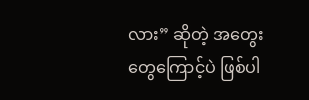လား” ဆိုတဲ့ အတွေးတွေကြောင့်ပဲ ဖြစ်ပါ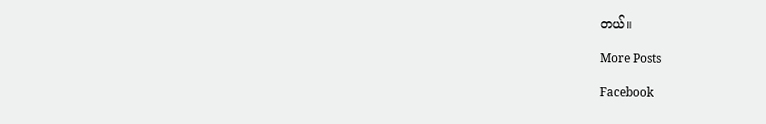တယ်။

More Posts

Facebook